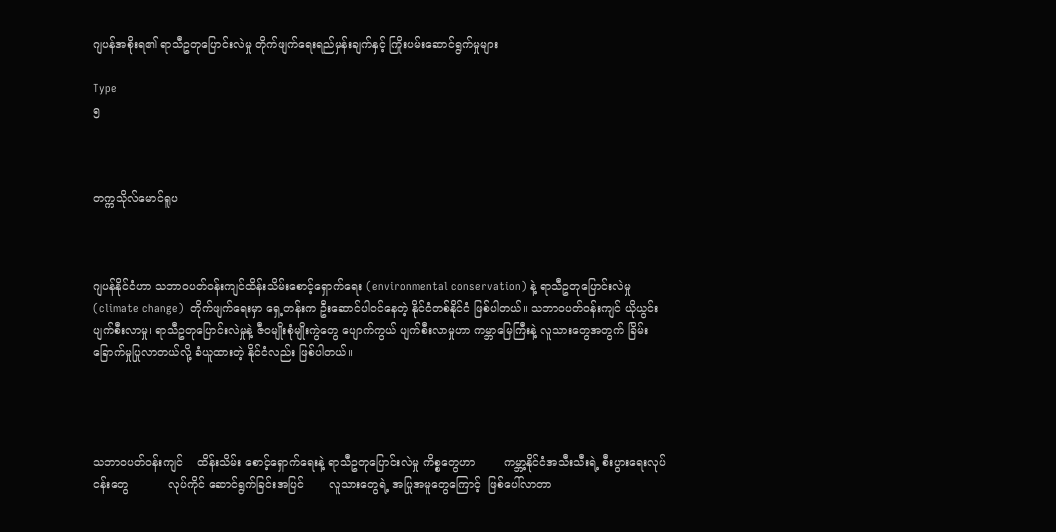ဂျပန်အစိုးရ၏ ရာသီဥတုပြောင်းလဲမှု တိုက်ဖျက်ရေးရည်မှန်းချက်နှင့် ကြိုးပမ်းဆောင်ရွက်မှုများ

Type
၅



တက္ကသိုလ်မောင်ရူပ



ဂျပန်နိုင်ငံဟာ သဘာဝပတ်ဝန်းကျင်ထိန်းသိမ်းစောင့်ရှောက်ရေး (environmental conservation) နဲ့ ရာသီဥတုပြောင်းလဲမှု (climate change)  တိုက်ဖျက်ရေးမှာ ရှေ့တန်းက ဦးဆောင်ပါဝင်နေတဲ့ နိုင်ငံတစ်နိုင်ငံ ဖြစ်ပါတယ်။ သဘာဝပတ်ဝန်းကျင် ယိုယွင်းပျက်စီးလာမှု၊ ရာသီဥတုပြောင်းလဲမှုနဲ့ ဇီဝမျိုးစုံမျိုးကွဲတွေ ပျောက်ကွယ် ပျက်စီးလာမှုဟာ ကမ္ဘာမြေကြီးနဲ့ လူသားတွေအတွက် ခြိမ်းခြောက်မှုပြုလာတယ်လို့ ခံယူထားတဲ့ နိုင်ငံလည်း ဖြစ်ပါတယ်။




သဘာဝပတ်ဝန်းကျင်    ထိန်းသိမ်း စောင့်ရှောက်ရေးနဲ့ ရာသီဥတုပြောင်းလဲမှု ကိစ္စတွေဟာ        ကမ္ဘာ့နိုင်ငံအသီးသီးရဲ့ စီးပွားရေးလုပ်ငန်းတွေ           လုပ်ကိုင် ဆောင်ရွက်ခြင်းအပြင်       လူသားတွေရဲ့ အပြုအမူတွေကြောင့်  ဖြစ်ပေါ်လာတာ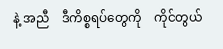နဲ့ အညီ    ဒီကိစ္စရပ်တွေကို    ကိုင်တွယ်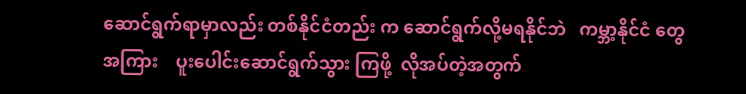ဆောင်ရွက်ရာမှာလည်း တစ်နိုင်ငံတည်း က ဆောင်ရွက်လို့မရနိုင်ဘဲ   ကမ္ဘာ့နိုင်ငံ တွေအကြား    ပူးပေါင်းဆောင်ရွက်သွား ကြဖို့  လိုအပ်တဲ့အတွက်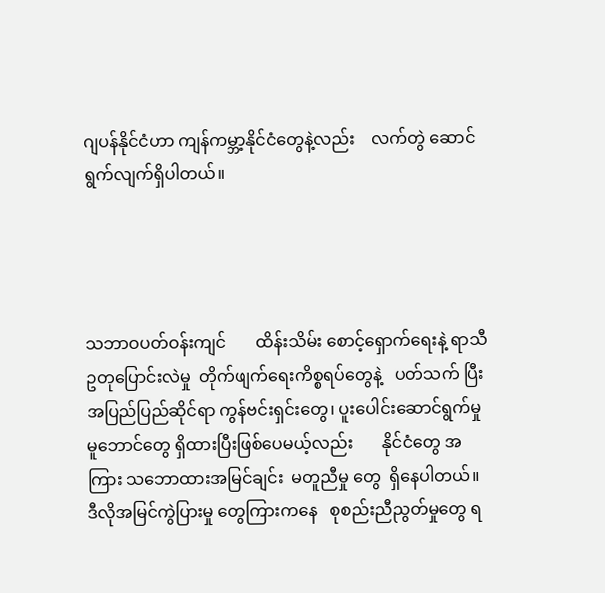ဂျပန်နိုင်ငံဟာ ကျန်ကမ္ဘာ့နိုင်ငံတွေနဲ့လည်း    လက်တွဲ ဆောင်ရွက်လျက်ရှိပါတယ်။




သဘာဝပတ်ဝန်းကျင်       ထိန်းသိမ်း စောင့်ရှောက်ရေးနဲ့ ရာသီဥတုပြောင်းလဲမှု  တိုက်ဖျက်ရေးကိစ္စရပ်တွေနဲ့   ပတ်သက် ပြီး အပြည်ပြည်ဆိုင်ရာ ကွန်ဗင်းရှင်းတွေ၊ ပူးပေါင်းဆောင်ရွက်မှု          မူဘောင်တွေ ရှိထားပြီးဖြစ်ပေမယ့်လည်း       နိုင်ငံတွေ အကြား သဘောထားအမြင်ချင်း  မတူညီမှု တွေ  ရှိနေပါတယ်။   ဒီလိုအမြင်ကွဲပြားမှု တွေကြားကနေ   စုစည်းညီညွတ်မှုတွေ ရ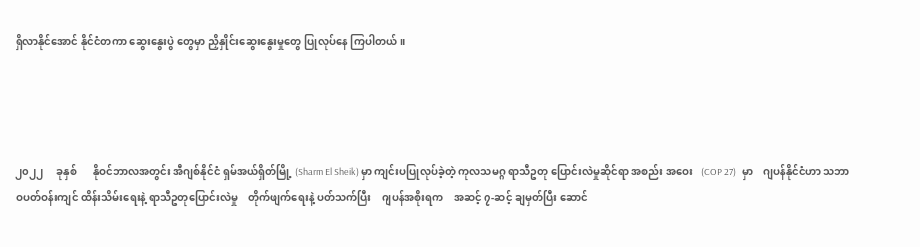ရှိလာနိုင်အောင် နိုင်ငံတကာ ဆွေးနွေးပွဲ တွေမှာ ညှိနှိုင်းဆွေးနွေးမှုတွေ ပြုလုပ်နေ ကြပါတယ်။




၂၀၂၂     ခုနှစ်      နိုဝင်ဘာလအတွင်း အီဂျစ်နိုင်ငံ ရှမ်အယ်ရှိတ်မြို့ (Sharm El Sheik) မှာ ကျင်းပပြုလုပ်ခဲ့တဲ့ ကုလသမဂ္ဂ ရာသီဥတု ပြောင်းလဲမှုဆိုင်ရာ အစည်း အဝေး   (COP 27)   မှာ    ဂျပန်နိုင်ငံဟာ သဘာဝပတ်ဝန်းကျင် ထိန်းသိမ်းရေးနဲ့ ရာသီဥတုပြောင်းလဲမှု    တိုက်ဖျက်ရေးနဲ့ ပတ်သက်ပြီး    ဂျပန်အစိုးရက    အဆင့် ၇-ဆင့် ချမှတ်ပြီး ဆောင်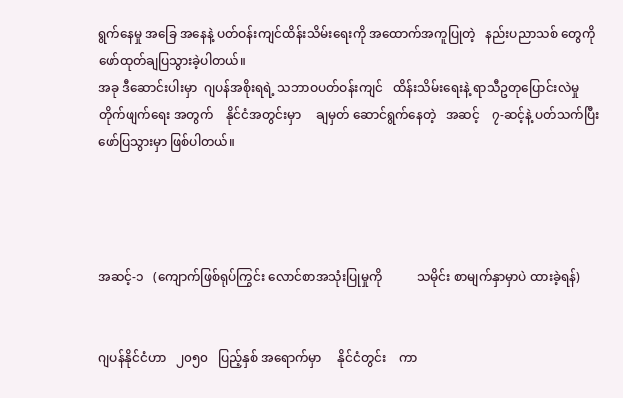ရွက်နေမှု အခြေ အနေနဲ့ ပတ်ဝန်းကျင်ထိန်းသိမ်းရေးကို အထောက်အကူပြုတဲ့   နည်းပညာသစ် တွေကို ဖော်ထုတ်ချပြသွားခဲ့ပါတယ်။
အခု ဒီဆောင်းပါးမှာ  ဂျပန်အစိုးရရဲ့ သဘာဝပတ်ဝန်းကျင်   ထိန်းသိမ်းရေးနဲ့ ရာသီဥတုပြောင်းလဲမှု    တိုက်ဖျက်ရေး အတွက်    နိုင်ငံအတွင်းမှာ     ချမှတ် ဆောင်ရွက်နေတဲ့   အဆင့်    ၇-ဆင့်နဲ့ ပတ်သက်ပြီး ဖော်ပြသွားမှာ ဖြစ်ပါတယ်။




အဆင့်-၁   (ကျောက်ဖြစ်ရုပ်ကြွင်း လောင်စာအသုံးပြုမှုကို           သမိုင်း စာမျက်နှာမှာပဲ ထားခဲ့ရန်)


ဂျပန်နိုင်ငံဟာ   ၂၀၅၀   ပြည့်နှစ် အရောက်မှာ     နိုင်ငံတွင်း    ကာ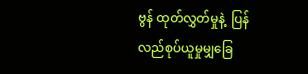ဗွန် ထုတ်လွှတ်မှုနဲ့  ပြန်လည်စုပ်ယူမှုမျှခြေ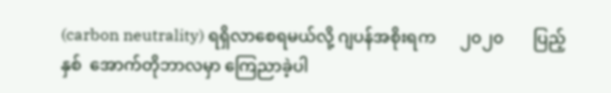(carbon neutrality) ရရှိလာစေရမယ်လို့ ဂျပန်အစိုးရက      ၂၀၂၀       ပြည့်နှစ်  အောက်တိုဘာလမှာ ကြေညာခဲ့ပါ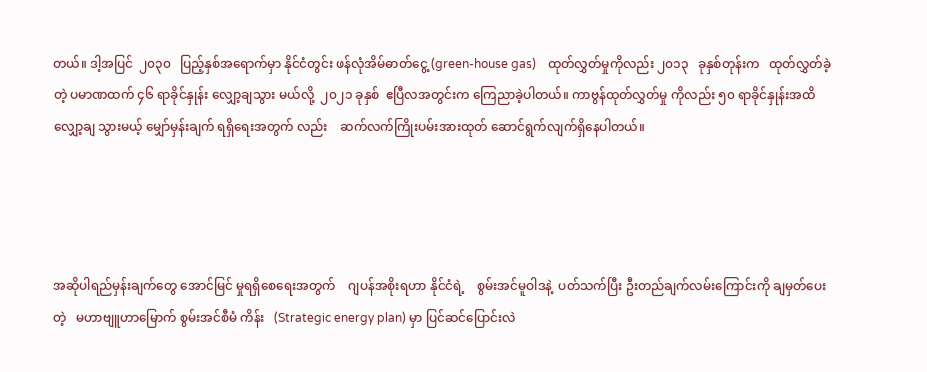တယ်။ ဒါ့အပြင်  ၂၀၃၀   ပြည့်နှစ်အရောက်မှာ နိုင်ငံတွင်း ဖန်လုံအိမ်ဓာတ်ငွေ့ (green-house gas)    ထုတ်လွှတ်မှုကိုလည်း ၂၀၁၃   ခုနှစ်တုန်းက   ထုတ်လွှတ်ခဲ့တဲ့ ပမာဏထက် ၄၆ ရာခိုင်နှုန်း လျှော့ချသွား မယ်လို့  ၂၀၂၁ ခုနှစ်  ဧပြီလအတွင်းက ကြေညာခဲ့ပါတယ်။ ကာဗွန်ထုတ်လွှတ်မှု ကိုလည်း ၅၀ ရာခိုင်နှုန်းအထိ လျှော့ချ သွားမယ့် မျှော်မှန်းချက် ရရှိရေးအတွက် လည်း    ဆက်လက်ကြိုးပမ်းအားထုတ် ဆောင်ရွက်လျက်ရှိနေပါတယ်။




အဆိုပါရည်မှန်းချက်တွေ အောင်မြင် မှုရရှိစေရေးအတွက်    ဂျပန်အစိုးရဟာ နိုင်ငံရဲ့    စွမ်းအင်မူဝါဒနဲ့  ပတ်သက်ပြီး ဦးတည်ချက်လမ်းကြောင်းကို ချမှတ်ပေး တဲ့   မဟာဗျူဟာမြောက် စွမ်းအင်စီမံ ကိန်း   (Strategic energy plan) မှာ ပြင်ဆင်ပြောင်းလဲ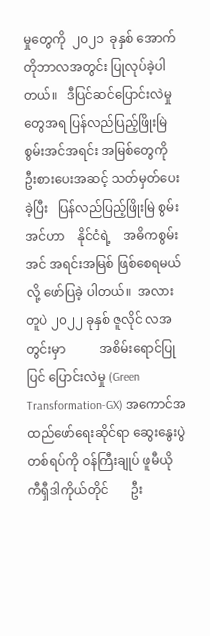မှုတွေကို  ၂၀၂၁  ခုနှစ် အောက်တိုဘာလအတွင်း ပြုလုပ်ခဲ့ပါ တယ်။   ဒီပြင်ဆင်ပြောင်းလဲမှုတွေအရ ပြန်လည်ပြည့်ဖြိုးမြဲ    စွမ်းအင်အရင်း အမြစ်တွေကို      ဦးစားပေးအဆင့် သတ်မှတ်ပေးခဲ့ပြီး   ပြန်လည်ပြည့်ဖြိုးမြဲ စွမ်းအင်ဟာ    နိုင်ငံရဲ့    အဓိကစွမ်းအင် အရင်းအမြစ် ဖြစ်စေရမယ်လို့ ဖော်ပြခဲ့ ပါတယ်။  အလားတူပဲ ၂၀၂၂ ခုနှစ် ဇူလိုင် လအတွင်းမှာ           အစိမ်းရောင်ပြုပြင် ပြောင်းလဲမှု (Green Transformation-GX) အကောင်အထည်ဖော်ရေးဆိုင်ရာ ဆွေးနွေးပွဲတစ်ရပ်ကို ဝန်ကြီးချုပ် ဖူမီယို ကီရှီဒါကိုယ်တိုင်       ဦး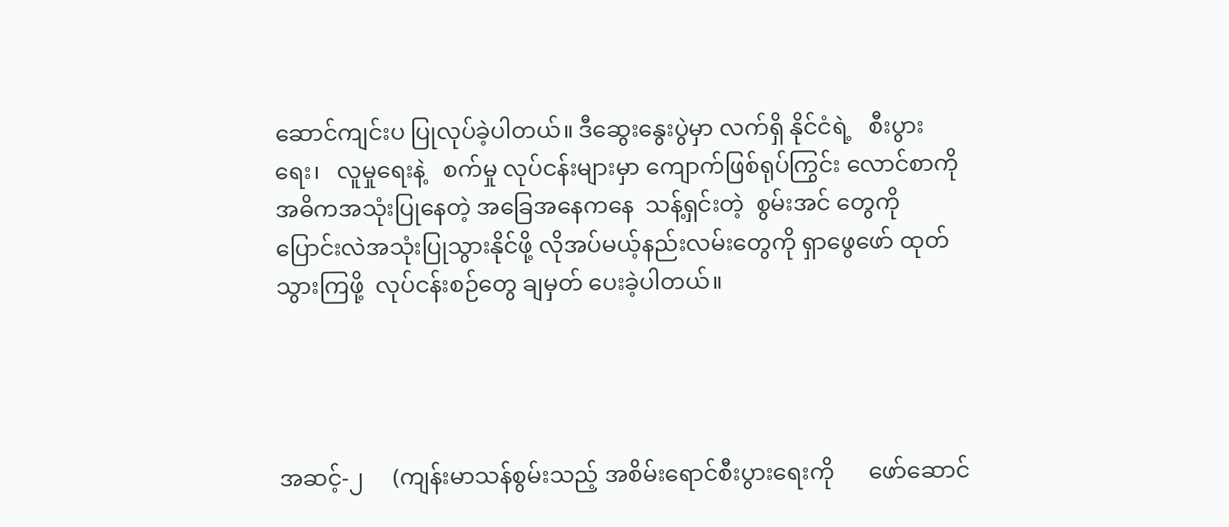ဆောင်ကျင်းပ ပြုလုပ်ခဲ့ပါတယ်။ ဒီဆွေးနွေးပွဲမှာ လက်ရှိ နိုင်ငံရဲ့   စီးပွားရေး၊   လူမှုရေးနဲ့   စက်မှု လုပ်ငန်းများမှာ ကျောက်ဖြစ်ရုပ်ကြွင်း လောင်စာကို    အဓိကအသုံးပြုနေတဲ့ အခြေအနေကနေ  သန့်ရှင်းတဲ့  စွမ်းအင် တွေကို      ပြောင်းလဲအသုံးပြုသွားနိုင်ဖို့ လိုအပ်မယ့်နည်းလမ်းတွေကို ရှာဖွေဖော် ထုတ်သွားကြဖို့  လုပ်ငန်းစဉ်တွေ ချမှတ် ပေးခဲ့ပါတယ်။




အဆင့်-၂     (ကျန်းမာသန်စွမ်းသည့် အစိမ်းရောင်စီးပွားရေးကို      ဖော်ဆောင်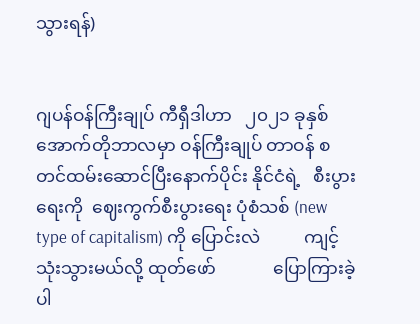သွားရန်)


ဂျပန်ဝန်ကြီးချုပ် ကီရှီဒါဟာ   ၂၀၂၁ ခုနှစ် အောက်တိုဘာလမှာ ဝန်ကြီးချုပ် တာဝန် စတင်ထမ်းဆောင်ပြီးနောက်ပိုင်း နိုင်ငံရဲ့   စီးပွားရေးကို  ဈေးကွက်စီးပွားရေး ပုံစံသစ် (new type of capitalism) ကို ပြောင်းလဲ          ကျင့်သုံးသွားမယ်လို့ ထုတ်ဖော်             ပြောကြားခဲ့ပါ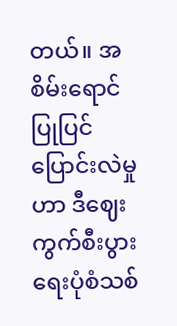တယ်။ အစိမ်းရောင်  ပြုပြင်ပြောင်းလဲမှုဟာ ဒီဈေးကွက်စီးပွားရေးပုံစံသစ်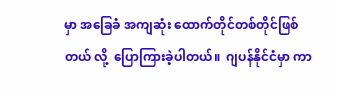မှာ အခြေခံ အကျဆုံး ထောက်တိုင်တစ်တိုင်ဖြစ်တယ် လို့  ပြောကြားခဲ့ပါတယ်။  ဂျပန်နိုင်ငံမှာ ကာ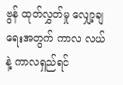ဗွန် ထုတ်လွှတ်မှု လျှော့ချရေးအတွက် ကာလ လယ်နဲ့ ကာလရှည်ရင်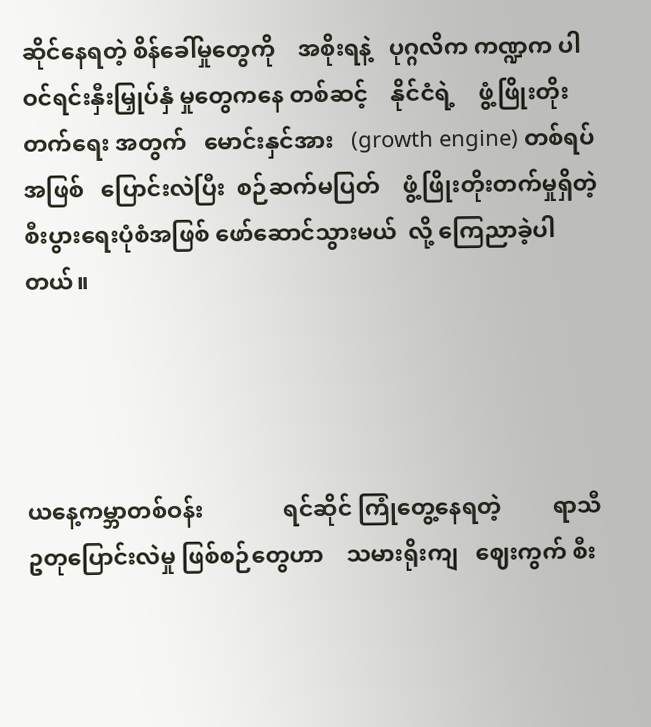ဆိုင်နေရတဲ့ စိန်ခေါ်မှုတွေကို    အစိုးရနဲ့   ပုဂ္ဂလိက ကဏ္ဍက ပါဝင်ရင်းနှီးမြှုပ်နှံ မှုတွေကနေ တစ်ဆင့်    နိုင်ငံရဲ့    ဖွံ့ဖြိုးတိုးတက်ရေး အတွက်   မောင်းနှင်အား   (growth engine) တစ်ရပ်အဖြစ်   ပြောင်းလဲပြီး  စဉ်ဆက်မပြတ်    ဖွံ့ဖြိုးတိုးတက်မှုရှိတဲ့ စီးပွားရေးပုံစံအဖြစ် ဖော်ဆောင်သွားမယ်  လို့ ကြေညာခဲ့ပါတယ်။




ယနေ့ကမ္ဘာတစ်ဝန်း              ရင်ဆိုင် ကြုံတွေ့နေရတဲ့         ရာသီဥတုပြောင်းလဲမှု ဖြစ်စဉ်တွေဟာ    သမားရိုးကျ   ဈေးကွက် စီး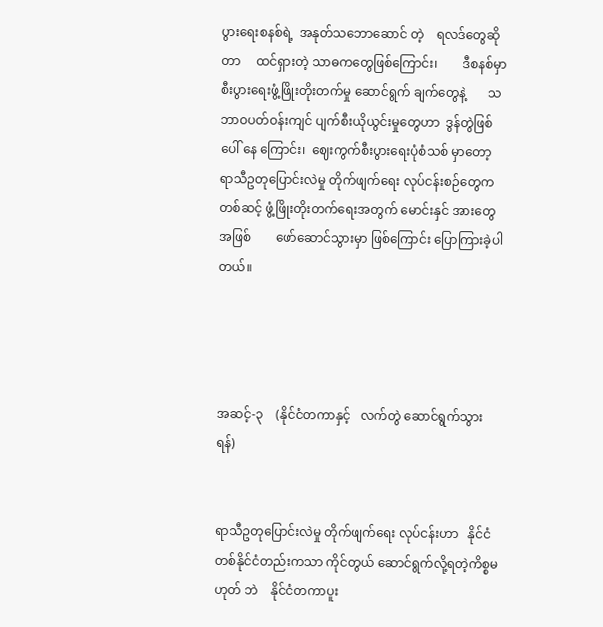ပွားရေးစနစ်ရဲ့  အနုတ်သဘောဆောင် တဲ့    ရလဒ်တွေဆိုတာ     ထင်ရှားတဲ့ သာဓကတွေဖြစ်ကြောင်း၊        ဒီစနစ်မှာ စီးပွားရေးဖွံ့ဖြိုးတိုးတက်မှု ဆောင်ရွက် ချက်တွေနဲ့       သဘာဝပတ်ဝန်းကျင် ပျက်စီးယိုယွင်းမှုတွေဟာ  ဒွန်တွဲဖြစ်ပေါ် နေ ကြောင်း၊  ဈေးကွက်စီးပွားရေးပုံစံသစ် မှာတော့         ရာသီဥတုပြောင်းလဲမှု တိုက်ဖျက်ရေး လုပ်ငန်းစဉ်တွေကတစ်ဆင့် ဖွံ့ဖြိုးတိုးတက်ရေးအတွက် မောင်းနှင် အားတွေအဖြစ်        ဖော်ဆောင်သွားမှာ ဖြစ်ကြောင်း ပြောကြားခဲ့ပါတယ်။




အဆင့်-၃    (နိုင်ငံတကာနှင့်   လက်တွဲ ဆောင်ရွက်သွားရန်)


ရာသီဥတုပြောင်းလဲမှု တိုက်ဖျက်ရေး လုပ်ငန်းဟာ   နိုင်ငံတစ်နိုင်ငံတည်းကသာ ကိုင်တွယ် ဆောင်ရွက်လို့ရတဲ့ကိစ္စမဟုတ် ဘဲ    နိုင်ငံတကာပူး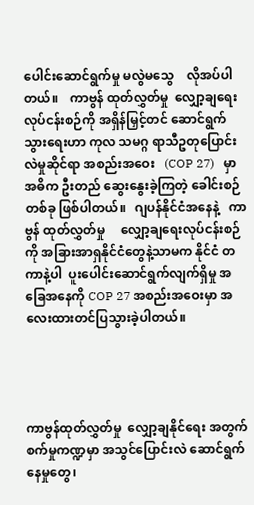ပေါင်းဆောင်ရွက်မှု မလွဲမသွေ    လိုအပ်ပါတယ်။    ကာဗွန် ထုတ်လွှတ်မှု  လျှော့ချရေးလုပ်ငန်းစဉ်ကို အရှိန်မြှင့်တင် ဆောင်ရွက်သွားရေးဟာ ကုလ သမဂ္ဂ ရာသီဥတုပြောင်းလဲမှုဆိုင်ရာ အစည်းအဝေး   (COP 27)   မှာ အဓိက ဦးတည် ဆွေးနွေးခဲ့ကြတဲ့ ခေါင်းစဉ်တစ်ခု ဖြစ်ပါတယ်။   ဂျပန်နိုင်ငံအနေနဲ့   ကာဗွန် ထုတ်လွှတ်မှု     လျှော့ချရေးလုပ်ငန်းစဉ် ကို အခြားအာရှနိုင်ငံတွေနဲ့သာမက နိုင်ငံ တကာနဲ့ပါ  ပူးပေါင်းဆောင်ရွက်လျက်ရှိမှု အခြေအနေကို COP 27 အစည်းအဝေးမှာ အလေးထားတင်ပြသွားခဲ့ပါတယ်။




ကာဗွန်ထုတ်လွှတ်မှု  လျှော့ချနိုင်ရေး အတွက် စက်မှုကဏ္ဍမှာ အသွင်ပြောင်းလဲ ဆောင်ရွက်နေမှုတွေ၊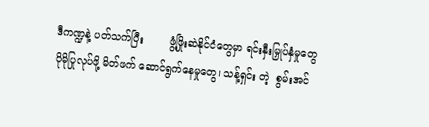ဒီကဏ္ဍနဲ့ ပတ်သက်ပြီး        ဖွံ့ဖြိုးဆဲနိုင်ငံတွေမှာ ရင်းနှီးမြှုပ်နှံမှုတွေ          ပိုမိုပြုလုပ်ဖို့ မိတ်ဖက် ဆောင်ရွက်နေမှုတွေ၊ သန့်ရှင်း တဲ့  စွမ်းအင်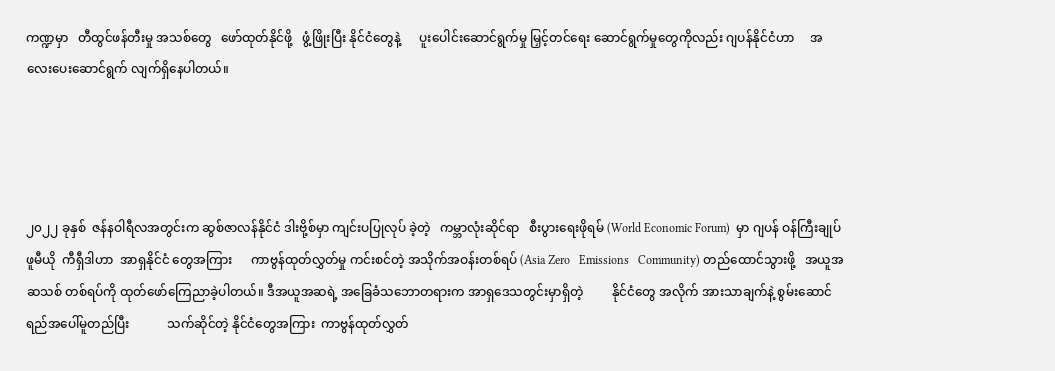ကဏ္ဍမှာ   တီထွင်ဖန်တီးမှု အသစ်တွေ   ဖော်ထုတ်နိုင်ဖို့   ဖွံ့ဖြိုးပြီး နိုင်ငံတွေနဲ့      ပူးပေါင်းဆောင်ရွက်မှု မြှင့်တင်ရေး ဆောင်ရွက်မှုတွေကိုလည်း ဂျပန်နိုင်ငံဟာ     အလေးပေးဆောင်ရွက် လျက်ရှိနေပါတယ်။




၂၀၂၂ ခုနှစ်  ဇန်နဝါရီလအတွင်းက ဆွစ်ဇာလန်နိုင်ငံ ဒါးဗို့စ်မှာ ကျင်းပပြုလုပ် ခဲ့တဲ့   ကမ္ဘာလုံးဆိုင်ရာ   စီးပွားရေးဖိုရမ် (World Economic Forum)  မှာ ဂျပန် ဝန်ကြီးချုပ် ဖူမီယို  ကီရှီဒါဟာ  အာရှနိုင်ငံ တွေအကြား      ကာဗွန်ထုတ်လွှတ်မှု ကင်းစင်တဲ့ အသိုက်အဝန်းတစ်ရပ် (Asia Zero   Emissions   Community) တည်ထောင်သွားဖို့   အယူအဆသစ် တစ်ရပ်ကို ထုတ်ဖော်ကြေညာခဲ့ပါတယ်။ ဒီအယူအဆရဲ့ အခြေခံသဘောတရားက အာရှဒေသတွင်းမှာရှိတဲ့         နိုင်ငံတွေ အလိုက် အားသာချက်နဲ့ စွမ်းဆောင် ရည်အပေါ်မူတည်ပြီး            သက်ဆိုင်တဲ့ နိုင်ငံတွေအကြား  ကာဗွန်ထုတ်လွှတ်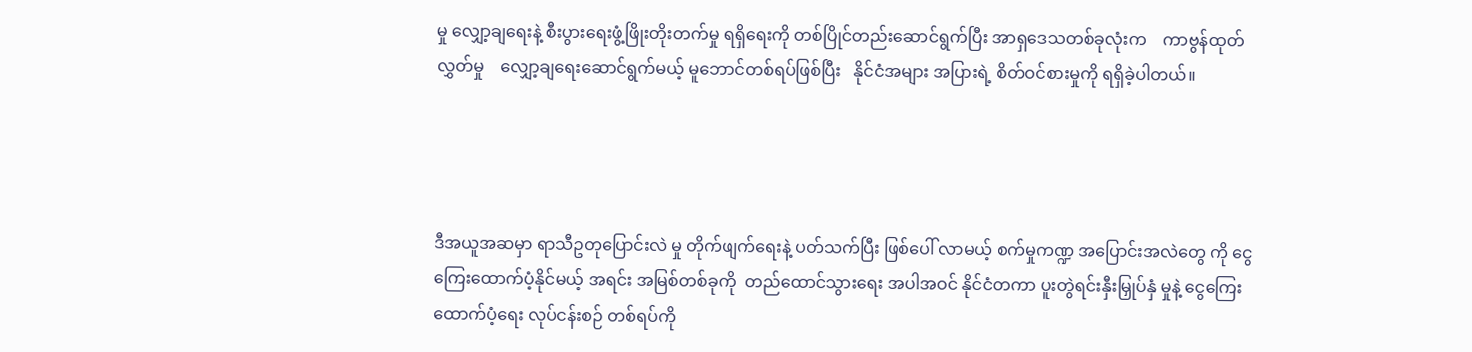မှု လျှော့ချရေးနဲ့ စီးပွားရေးဖွံ့ဖြိုးတိုးတက်မှု ရရှိရေးကို တစ်ပြိုင်တည်းဆောင်ရွက်ပြီး အာရှဒေသတစ်ခုလုံးက    ကာဗွန်ထုတ် လွှတ်မှု    လျှော့ချရေးဆောင်ရွက်မယ့် မူဘောင်တစ်ရပ်ဖြစ်ပြီး   နိုင်ငံအများ အပြားရဲ့ စိတ်ဝင်စားမှုကို ရရှိခဲ့ပါတယ်။




ဒီအယူအဆမှာ ရာသီဥတုပြောင်းလဲ မှု တိုက်ဖျက်ရေးနဲ့ ပတ်သက်ပြီး ဖြစ်ပေါ် လာမယ့် စက်မှုကဏ္ဍ အပြောင်းအလဲတွေ ကို ငွေကြေးထောက်ပံ့နိုင်မယ့် အရင်း အမြစ်တစ်ခုကို  တည်ထောင်သွားရေး အပါအဝင် နိုင်ငံတကာ ပူးတွဲရင်းနှီးမြှုပ်နှံ မှုနဲ့ ငွေကြေးထောက်ပံ့ရေး လုပ်ငန်းစဉ် တစ်ရပ်ကို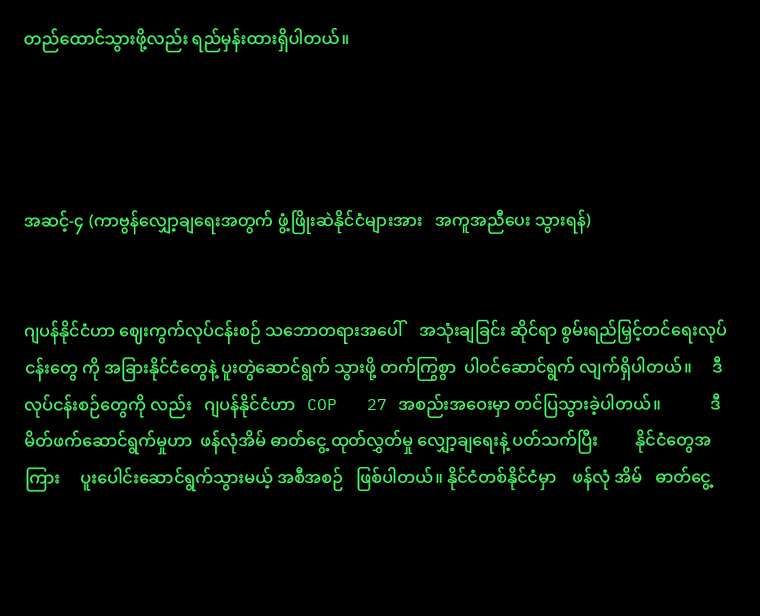တည်ထောင်သွားဖို့လည်း ရည်မှန်းထားရှိပါတယ်။




အဆင့်-၄ (ကာဗွန်လျှော့ချရေးအတွက် ဖွံ့ဖြိုးဆဲနိုင်ငံများအား   အကူအညီပေး သွားရန်)


ဂျပန်နိုင်ငံဟာ ဈေးကွက်လုပ်ငန်းစဉ် သဘောတရားအပေါ်    အသုံးချခြင်း ဆိုင်ရာ စွမ်းရည်မြှင့်တင်ရေးလုပ်ငန်းတွေ ကို အခြားနိုင်ငံတွေနဲ့ ပူးတွဲဆောင်ရွက် သွားဖို့ တက်ကြွစွာ  ပါဝင်ဆောင်ရွက် လျက်ရှိပါတယ်။     ဒီလုပ်ငန်းစဉ်တွေကို လည်း   ဂျပန်နိုင်ငံဟာ   COP   27 အစည်းအဝေးမှာ တင်ပြသွားခဲ့ပါတယ်။            ဒီမိတ်ဖက်ဆောင်ရွက်မှုဟာ  ဖန်လုံအိမ် ဓာတ်ငွေ့ ထုတ်လွှတ်မှု လျှော့ချရေးနဲ့ ပတ်သက်ပြီး         နိုင်ငံတွေအကြား     ပူးပေါင်းဆောင်ရွက်သွားမယ့် အစီအစဉ်   ဖြစ်ပါတယ်။ နိုင်ငံတစ်နိုင်ငံမှာ    ဖန်လုံ အိမ်   ဓာတ်ငွေ့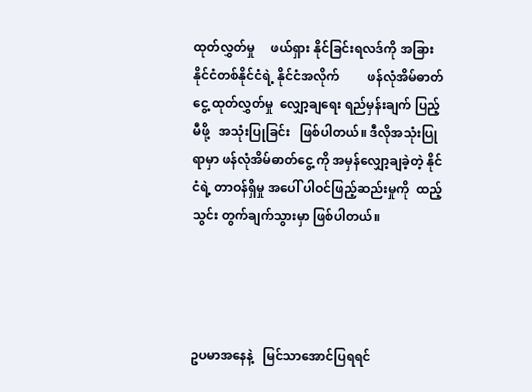ထုတ်လွှတ်မှု     ဖယ်ရှား နိုင်ခြင်းရလဒ်ကို အခြား နိုင်ငံတစ်နိုင်ငံရဲ့ နိုင်ငံအလိုက်         ဖန်လုံအိမ်ဓာတ်ငွေ့ ထုတ်လွှတ်မှု  လျှော့ချရေး ရည်မှန်းချက် ပြည့်မီဖို့   အသုံးပြုခြင်း   ဖြစ်ပါတယ်။ ဒီလိုအသုံးပြုရာမှာ ဖန်လုံအိမ်ဓာတ်ငွေ့ ကို အမှန်လျှော့ချခဲ့တဲ့ နိုင်ငံရဲ့ တာဝန်ရှိမှု အပေါ် ပါဝင်ဖြည့်ဆည်းမှုကို  ထည့်သွင်း တွက်ချက်သွားမှာ ဖြစ်ပါတယ်။




ဥပမာအနေနဲ့   မြင်သာအောင်ပြရရင်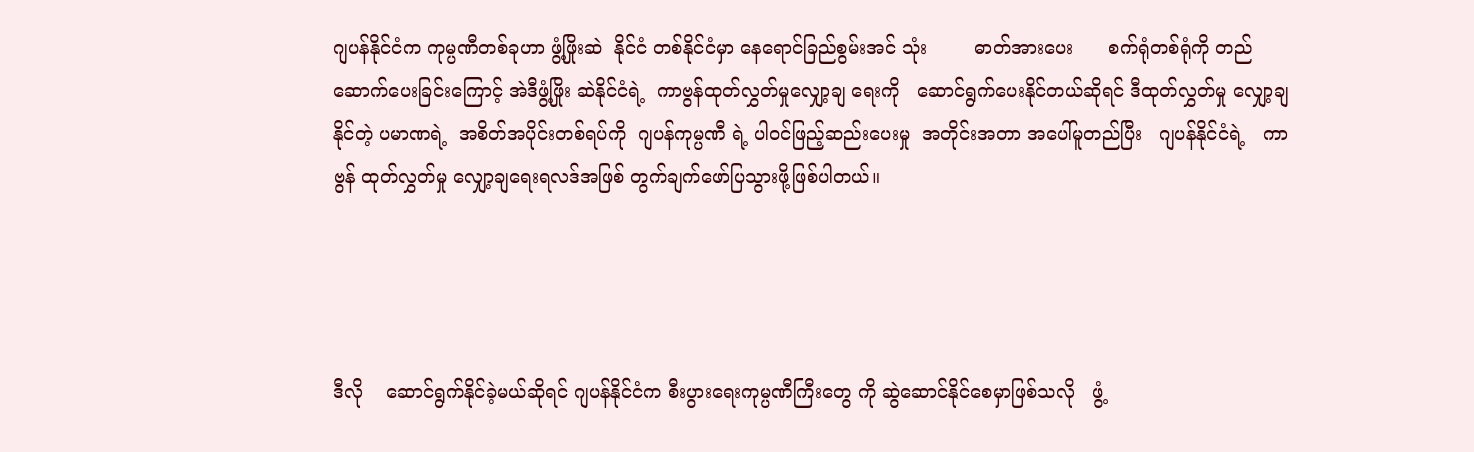ဂျပန်နိုင်ငံက ကုမ္ပဏီတစ်ခုဟာ ဖွံ့ဖြိုးဆဲ  နိုင်ငံ တစ်နိုင်ငံမှာ နေရောင်ခြည်စွမ်းအင် သုံး        ဓာတ်အားပေး      စက်ရုံတစ်ရုံကို တည်ဆောက်ပေးခြင်းကြောင့် အဲဒီဖွံ့ဖြိုး ဆဲနိုင်ငံရဲ့  ကာဗွန်ထုတ်လွှတ်မှုလျှော့ချ ရေးကို   ဆောင်ရွက်ပေးနိုင်တယ်ဆိုရင် ဒီထုတ်လွှတ်မှု လျှော့ချနိုင်တဲ့ ပမာဏရဲ့  အစိတ်အပိုင်းတစ်ရပ်ကို  ဂျပန်ကုမ္ပဏီ ရဲ့ ပါဝင်ဖြည့်ဆည်းပေးမှု  အတိုင်းအတာ အပေါ်မူတည်ပြီး   ဂျပန်နိုင်ငံရဲ့   ကာဗွန် ထုတ်လွှတ်မှု လျှော့ချရေးရလဒ်အဖြစ် တွက်ချက်ဖော်ပြသွားဖို့ဖြစ်ပါတယ်။




ဒီလို    ဆောင်ရွက်နိုင်ခဲ့မယ်ဆိုရင် ဂျပန်နိုင်ငံက စီးပွားရေးကုမ္ပဏီကြီးတွေ ကို ဆွဲဆောင်နိုင်စေမှာဖြစ်သလို   ဖွံ့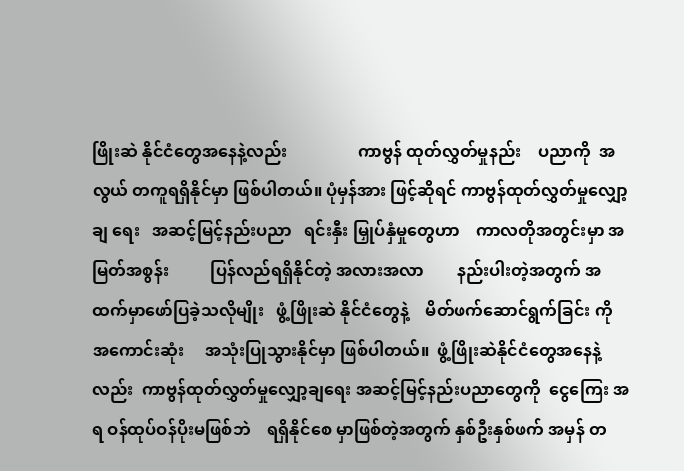ဖြိုးဆဲ နိုင်ငံတွေအနေနဲ့လည်း                 ကာဗွန် ထုတ်လွှတ်မှုနည်း    ပညာကို  အလွယ် တကူရရှိနိုင်မှာ ဖြစ်ပါတယ်။ ပုံမှန်အား ဖြင့်ဆိုရင် ကာဗွန်ထုတ်လွှတ်မှုလျှော့ချ ရေး   အဆင့်မြင့်နည်းပညာ   ရင်းနှီး မြှုပ်နှံမှုတွေဟာ    ကာလတိုအတွင်းမှာ အမြတ်အစွန်း          ပြန်လည်ရရှိနိုင်တဲ့ အလားအလာ        နည်းပါးတဲ့အတွက် အထက်မှာဖော်ပြခဲ့သလိုမျိုး   ဖွံ့ဖြိုးဆဲ နိုင်ငံတွေနဲ့    မိတ်ဖက်ဆောင်ရွက်ခြင်း ကို အကောင်းဆုံး     အသုံးပြုသွားနိုင်မှာ ဖြစ်ပါတယ်။  ဖွံ့ဖြိုးဆဲနိုင်ငံတွေအနေနဲ့လည်း  ကာဗွန်ထုတ်လွှတ်မှုလျှော့ချရေး အဆင့်မြင့်နည်းပညာတွေကို  ငွေကြေး အရ ဝန်ထုပ်ဝန်ပိုးမဖြစ်ဘဲ    ရရှိနိုင်စေ မှာဖြစ်တဲ့အတွက် နှစ်ဦးနှစ်ဖက် အမှန် တ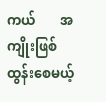ကယ်       အကျိုးဖြစ်ထွန်းစေမယ့်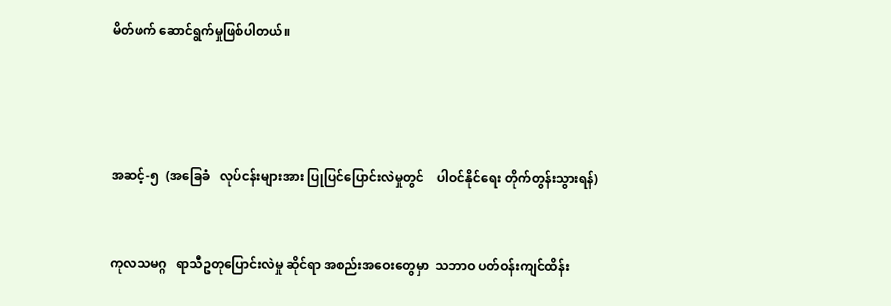မိတ်ဖက် ဆောင်ရွက်မှုဖြစ်ပါတယ်။




အဆင့်-၅  (အခြေခံ   လုပ်ငန်းများအား ပြုပြင်ပြောင်းလဲမှုတွင်    ပါဝင်နိုင်ရေး တိုက်တွန်းသွားရန်)


ကုလသမဂ္ဂ   ရာသီဥတုပြောင်းလဲမှု ဆိုင်ရာ အစည်းအဝေးတွေမှာ  သဘာဝ ပတ်ဝန်းကျင်ထိန်း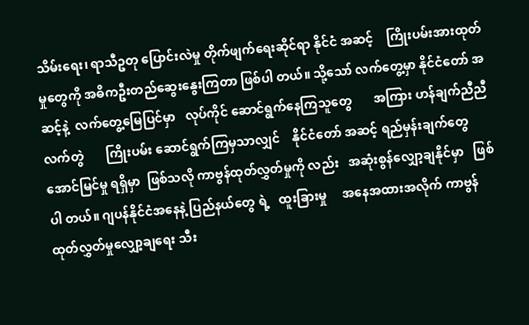သိမ်းရေး၊ ရာသီဥတု ပြောင်းလဲမှု တိုက်ဖျက်ရေးဆိုင်ရာ နိုင်ငံ အဆင့်    ကြိုးပမ်းအားထုတ်မှုတွေကို အဓိကဦးတည်ဆွေးနွေးကြတာ ဖြစ်ပါ တယ်။ သို့သော် လက်တွေ့မှာ နိုင်ငံတော် အဆင့်နဲ့  လက်တွေ့မြေပြင်မှာ   လုပ်ကိုင် ဆောင်ရွက်နေကြသူတွေ       အကြား ဟန်ချက်ညီညီလက်တွဲ       ကြိုးပမ်း ဆောင်ရွက်ကြမှသာလျှင်    နိုင်ငံတော် အဆင့် ရည်မှန်းချက်တွေ  အောင်မြင်မှု ရရှိမှာ  ဖြစ်သလို ကာဗွန်ထုတ်လွှတ်မှုကို လည်း   အဆုံးစွန်လျှော့ချနိုင်မှာ   ဖြစ်ပါ တယ်။ ဂျပန်နိုင်ငံအနေနဲ့ ပြည်နယ်တွေ ရဲ့   ထူးခြားမှု     အနေအထားအလိုက် ကာဗွန်ထုတ်လွှတ်မှုလျှော့ချရေး သီး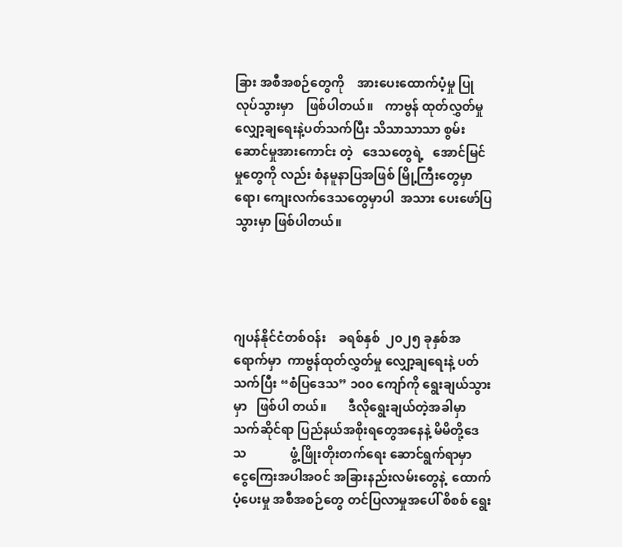ခြား အစီအစဉ်တွေကို    အားပေးထောက်ပံ့မှု ပြုလုပ်သွားမှာ    ဖြစ်ပါတယ်။    ကာဗွန် ထုတ်လွှတ်မှုလျှော့ချရေးနဲ့ပတ်သက်ပြီး သိသာသာသာ စွမ်းဆောင်မှုအားကောင်း တဲ့   ဒေသတွေရဲ့   အောင်မြင်မှုတွေကို လည်း စံနမူနာပြအဖြစ် မြို့ကြီးတွေမှာ ရော၊ ကျေးလက်ဒေသတွေမှာပါ  အသား ပေးဖော်ပြသွားမှာ ဖြစ်ပါတယ်။




ဂျပန်နိုင်ငံတစ်ဝန်း    ခရစ်နှစ်  ၂၀၂၅ ခုနှစ်အရောက်မှာ  ကာဗွန်ထုတ်လွှတ်မှု လျှော့ချရေးနဲ့ ပတ်သက်ပြီး “စံပြဒေသ” ၁၀၀ ကျော်ကို ရွေးချယ်သွားမှာ   ဖြစ်ပါ တယ်။       ဒီလိုရွေးချယ်တဲ့အခါမှာ သက်ဆိုင်ရာ ပြည်နယ်အစိုးရတွေအနေနဲ့ မိမိတို့ဒေသ              ဖွံ့ဖြိုးတိုးတက်ရေး ဆောင်ရွက်ရာမှာ     ငွေကြေးအပါအဝင် အခြားနည်းလမ်းတွေနဲ့  ထောက်ပံ့ပေးမှု အစီအစဉ်တွေ တင်ပြလာမှုအပေါ် စိစစ် ရွေး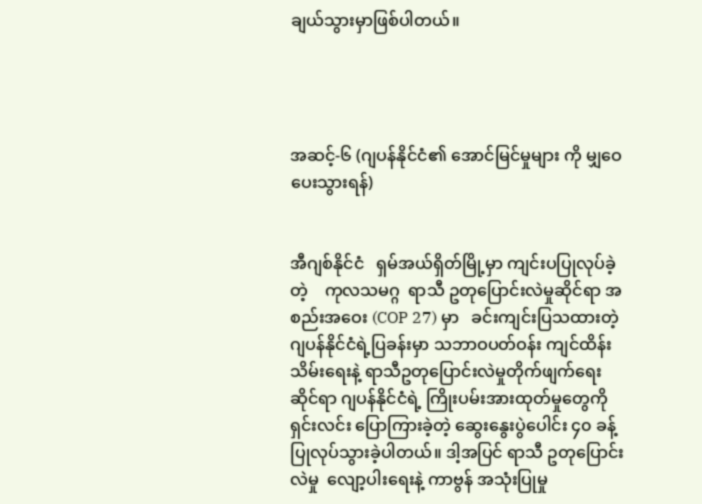ချယ်သွားမှာဖြစ်ပါတယ်။




အဆင့်-၆ (ဂျပန်နိုင်ငံ၏ အောင်မြင်မှုများ ကို မျှဝေပေးသွားရန်)


အီဂျစ်နိုင်ငံ   ရှမ်အယ်ရှိတ်မြို့မှာ ကျင်းပပြုလုပ်ခဲ့တဲ့    ကုလသမဂ္ဂ  ရာသီ ဥတုပြောင်းလဲမှုဆိုင်ရာ အစည်းအဝေး (COP 27) မှာ   ခင်းကျင်းပြသထားတဲ့ ဂျပန်နိုင်ငံရဲ့ပြခန်းမှာ သဘာဝပတ်ဝန်း ကျင်ထိန်းသိမ်းရေးနဲ့ ရာသီဥတုပြောင်းလဲမှုတိုက်ဖျက်ရေးဆိုင်ရာ ဂျပန်နိုင်ငံရဲ့ ကြိုးပမ်းအားထုတ်မှုတွေကို  ရှင်းလင်း ပြောကြားခဲ့တဲ့ ဆွေးနွေးပွဲပေါင်း ၄၀ ခန့် ပြုလုပ်သွားခဲ့ပါတယ်။ ဒါ့အပြင် ရာသီ ဥတုပြောင်းလဲမှု  လျော့ပါးရေးနဲ့ ကာဗွန် အသုံးပြုမှု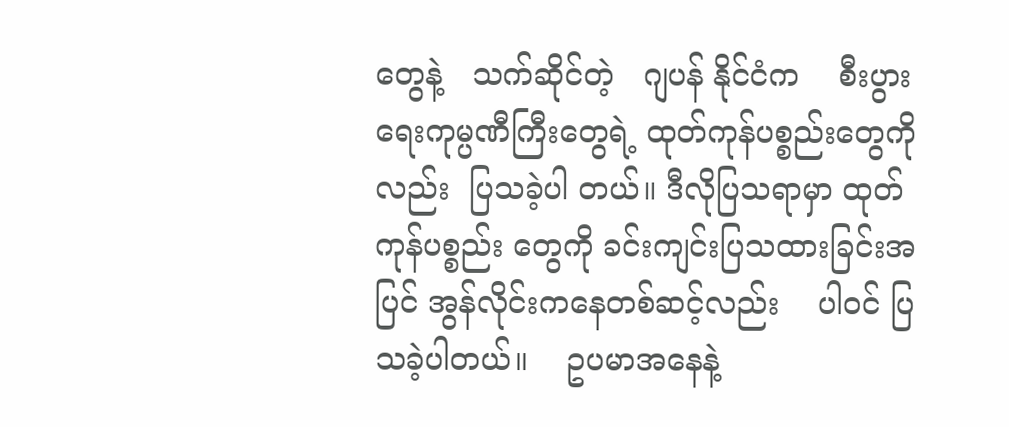တွေနဲ့   သက်ဆိုင်တဲ့   ဂျပန် နိုင်ငံက    စီးပွားရေးကုမ္ပဏီကြီးတွေရဲ့ ထုတ်ကုန်ပစ္စည်းတွေကိုလည်း  ပြသခဲ့ပါ တယ်။ ဒီလိုပြသရာမှာ ထုတ်ကုန်ပစ္စည်း တွေကို ခင်းကျင်းပြသထားခြင်းအပြင် အွန်လိုင်းကနေတစ်ဆင့်လည်း    ပါဝင် ပြသခဲ့ပါတယ်။    ဥပမာအနေနဲ့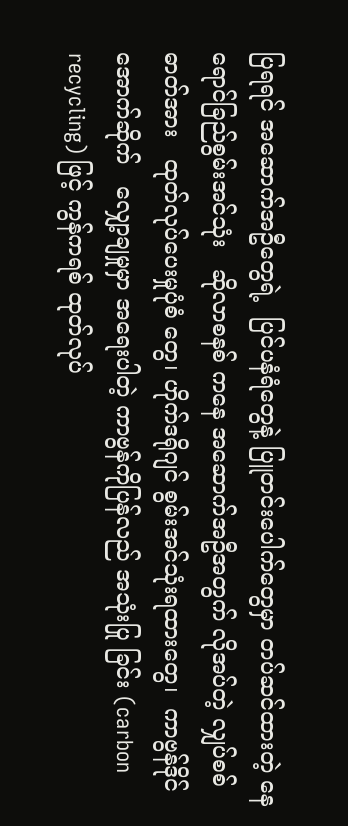ပြရရင် အဆောက်အဦတွေရဲ့  ပြင်ပနံရံတွေနဲ့ ပြူတင်းပေါက်တွေမှာ တပ်ဆင်ထားတဲ့ နေရောင်ခြည်စွမ်းအင်သုံး   ဆိုလာစနစ် ကနေ အဆောက်အဦအတွက် လိုအပ်တဲ့ လျှပ်စစ်ဓာတ်အား   ထုတ်လုပ်ပေးမှုပုံစံ တွေ၊ ဟိုက်ဒရိုဂျင် စွမ်းအင်သုံးရထားတွေ၊  ကာဗွန်ဒိုင်အောက်ဆိုက်   လျှော့ချမှုမှာ အရေးပါတဲ့ ကာဗွန်ကိုပြန်လည် အသုံးပြု ခြင်း (carbon recycling) ဖြင့် ကွန်ကရစ် ထုတ်လုပ်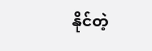နိုင်တဲ့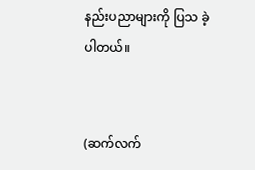နည်းပညာများကို ပြသ ခဲ့ပါတယ်။


(ဆက်လက်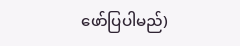ဖော်ပြပါမည်)